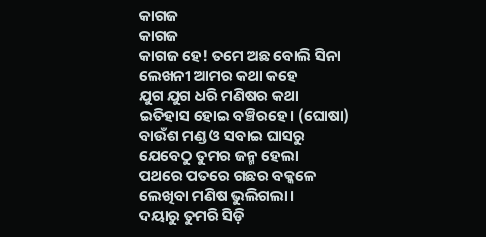କାଗଜ
କାଗଜ
କାଗଜ ହେ! ତମେ ଅଛ ବୋଲି ସିନା
ଲେଖନୀ ଆମର କଥା କହେ
ଯୁଗ ଯୁଗ ଧରି ମଣିଷର କଥା
ଇତିହାସ ହୋଇ ବଞ୍ଚିରହେ। (ଘୋଷା)
ବାଉଁଶ ମଣ୍ଡ ଓ ସବାଇ ଘାସରୁ
ଯେବେଠୁ ତୁମର ଜନ୍ମ ହେଲା
ପଥରେ ପତରେ ଗଛର ବକ୍କଳେ
ଲେଖିବା ମଣିଷ ଭୁଲିଗଲା।
ଦୟାରୁ ତୁମରି ସିଡ଼ି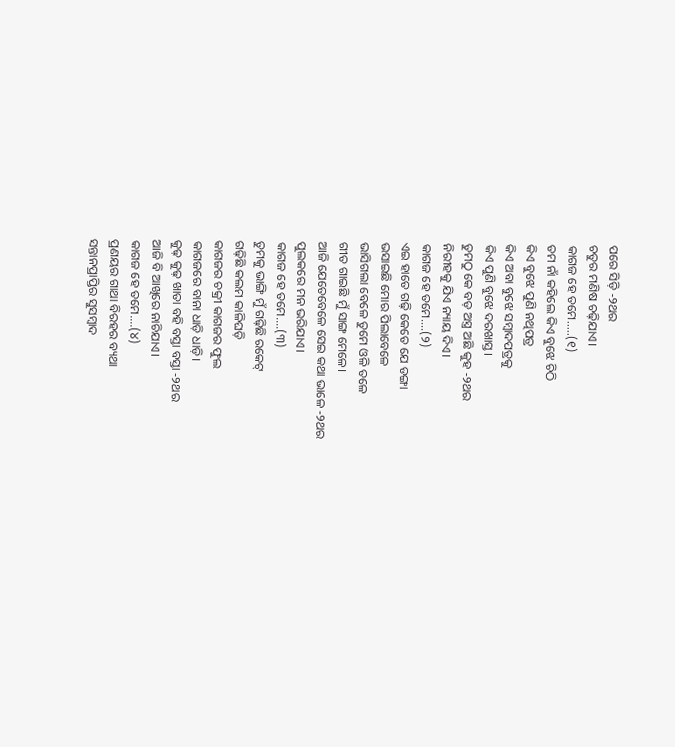ପରେ ସିଡ଼ି -୨ଥର
ଚତୁର ମଣିଷ ଚଢ଼ିଯାଏ।
କାଗଜ ହେ ତମେ.....(୧)
ତମ ନାଁ କହିଲେ କିଏ ବୁଝେ ଚିଠି
କିଏ ବୁଝେ ପୁଣି ନଥିପତ୍ର
କିଏ ଅବା ବୁଝେ ସମ୍ବାଦପତ୍ରକୁ
କିଏ ପୁଣି ବୁଝେ ଦରଖାସ୍ତ।
ତୁମଠୁ କେ ବଡ଼ ଅସ୍ତ୍ର ଅଛି କୁହ -୨ଥର
ନିରୀହକୁ ଯିଏ ନ୍ୟାୟ ଦିଏ।
କାଗଜ ହେ ତମେ....(୨)
ଏଇ ହାତେ ଗଢ଼ି କେତେ ଯେ ଡଙ୍ଗା
ଭସାଇଛି ମୋର ପିଲାବେଳେ
ଭାସିଗଲା ବେଳେ ତୁମେ ଓଳି ତଳେ
ଗୀତ ଗାଇଛି ମୁଁ ସାଙ୍ଗ ମେଳେ।
ଆଜି ଯେତେବେଳେ ସେଇ କଥା ଭାଳେ -୨ଥର
ପୁଲକରେ ମନ ଭରିଯାଏ।
କାଗଜ ହେ ତମେ....(୩)
ତୁମକୁ ଭାଙ୍ଗି ମୁଁ ଗଢ଼ିଛି ରକେଟ୍
ଗଢ଼ିଛି କଲମ କାଳିଘଡ଼ି
କାଗଜର ଚକ୍ରୀ କାଗଜର ଫୁଲ
କାଗଜରେ ବାନା ଧାଡ଼ି ଧାଡ଼ି।
କୁଢ଼ କୁଢ଼ ଖାତା ବହି ବସ୍ତା ବସ୍ତା -୨ଥର
ଆଜି ବି ଆଖିରେ ନାଚିଯାଏ।
କାଗଜ ହେ ତମେ....(୪)
ପ୍ରଣୟର ଗାଥା ବିରହର ବ୍ୟଥା
ସନ୍ତାନପ୍ରାପ୍ତିର ସୁସମ୍ବାଦ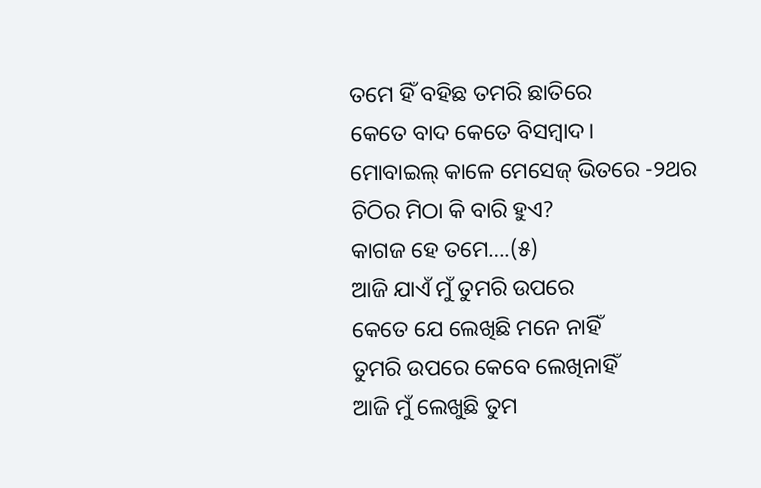ତମେ ହିଁ ବହିଛ ତମରି ଛାତିରେ
କେତେ ବାଦ କେତେ ବିସମ୍ବାଦ।
ମୋବାଇଲ୍ କାଳେ ମେସେଜ୍ ଭିତରେ -୨ଥର
ଚିଠିର ମିଠା କି ବାରି ହୁଏ?
କାଗଜ ହେ ତମେ….(୫)
ଆଜି ଯାଏଁ ମୁଁ ତୁମରି ଉପରେ
କେତେ ଯେ ଲେଖିଛି ମନେ ନାହିଁ
ତୁମରି ଉପରେ କେବେ ଲେଖିନାହିଁ
ଆଜି ମୁଁ ଲେଖୁଛି ତୁମ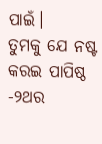ପାଇଁ।
ତୁମକୁ ଯେ ନଷ୍ଟ କରଇ ପାପିଷ୍ଠ -୨ଥର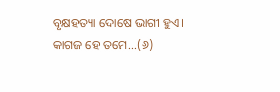ବୃକ୍ଷହତ୍ୟା ଦୋଷେ ଭାଗୀ ହୁଏ।
କାଗଜ ହେ ତମେ...(୬)